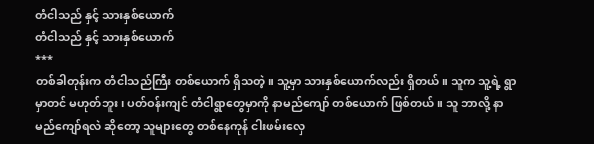တံငါသည် နှင့် သားနှစ်ယောက်
တံငါသည် နှင့် သားနှစ်ယောက်
***
တစ်ခါတုန်းက တံငါသည်ကြီး တစ်ယောက် ရှိသတဲ့။ သူ့မှာ သားနှစ်ယောက်လည်း ရှိတယ်။ သူက သူ့ရဲ့ ရွာမှာတင် မဟုတ်ဘူး ၊ ပတ်ဝန်းကျင် တံငါရွာတွေမှာကို နာမည်ကျော် တစ်ယောက် ဖြစ်တယ်။ သူ ဘာလို့ နာမည်ကျော်ရလဲ ဆိုတော့ သူများတွေ တစ်နေကုန် ငါးဖမ်းလှေ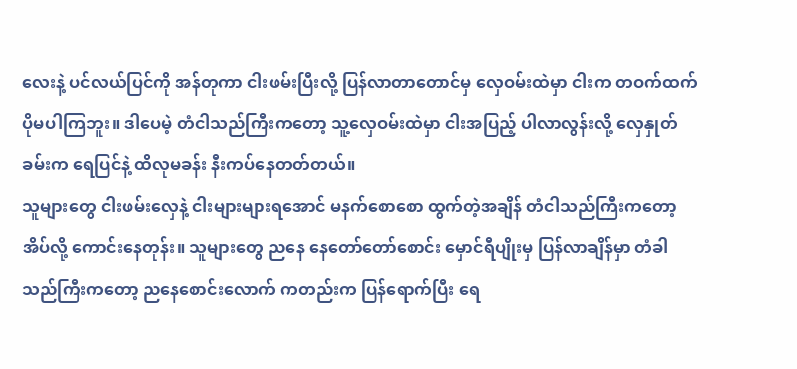လေးနဲ့ ပင်လယ်ပြင်ကို အန်တုကာ ငါးဖမ်းပြီးလို့ ပြန်လာတာတောင်မှ လှေဝမ်းထဲမှာ ငါးက တဝက်ထက် ပိုမပါကြဘူး။ ဒါပေမဲ့ တံငါသည်ကြီးကတော့ သူ့လှေဝမ်းထဲမှာ ငါးအပြည့် ပါလာလွန်းလို့ လှေနှုတ်ခမ်းက ရေပြင်နဲ့ ထိလုမခန်း နီးကပ်နေတတ်တယ်။
သူများတွေ ငါးဖမ်းလှေနဲ့ ငါးများများရအောင် မနက်စောစော ထွက်တဲ့အချိန် တံငါသည်ကြီးကတော့ အိပ်လို့ ကောင်းနေတုန်း။ သူများတွေ ညနေ နေတော်တော်စောင်း မှောင်ရီပျိုးမှ ပြန်လာချိန်မှာ တံခါသည်ကြီးကတော့ ညနေစောင်းလောက် ကတည်းက ပြန်ရောက်ပြီး ရေ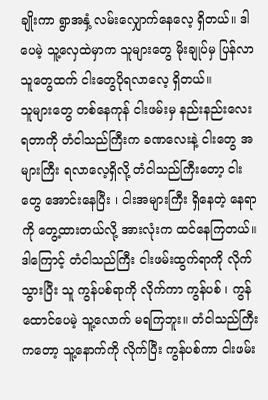ချိုးကာ ရွာအနှံ့ လမ်းလျှောက်နေလေ့ ရှိတယ်။ ဒါပေမဲ့ သူ့လှေထဲမှာက သူများတွေ မိုးချုပ်မှ ပြန်လာသူတွေထက် ငါးတွေပိုရလာလေ့ ရှိတယ်။
သူများတွေ တစ်နေကုန် ငါးဖမ်းမှ နည်းနည်းလေး ရတာကို တံငါသည်ကြီးက ခဏလေးနဲ့ ငါးတွေ အများကြီး ရလာလေ့ရှိလို့ တံငါသည်ကြီးတော့ ငါးတွေ အောင်းနေပြီး ၊ ငါးအများကြီး ရှိနေတဲ့ နေရာကို တွေ့ထားတယ်လို့ အားလုံးက ထင်နေကြတယ်။ ဒါကြောင့် တံငါသည်ကြီး ငါးဖမ်းထွက်ရာကို လိုက်သွားပြီး သူ ကွန်ပစ်ရာကို လိုက်ကာ ကွန်ပစ် ၊ ကွန်ထောင်ပေမဲ့ သူ့လောက် မရကြဘူး။ တံငါသည်ကြီးကတော့ သူ့နောက်ကို လိုက်ပြီး ကွန်ပစ်ကာ ငါးဖမ်း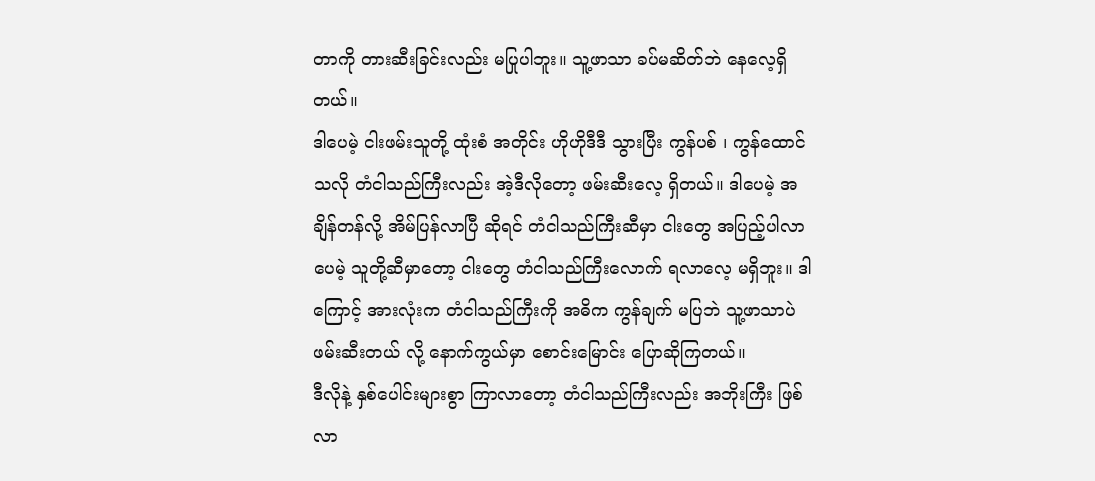တာကို တားဆီးခြင်းလည်း မပြုပါဘူး။ သူ့ဖာသာ ခပ်မဆိတ်ဘဲ နေလေ့ရှိတယ်။
ဒါပေမဲ့ ငါးဖမ်းသူတို့ ထုံးစံ အတိုင်း ဟိုဟိုဒီဒီ သွားပြီး ကွန်ပစ် ၊ ကွန်ထောင်သလို တံငါသည်ကြီးလည်း အဲ့ဒီလိုတော့ ဖမ်းဆီးလေ့ ရှိတယ်။ ဒါပေမဲ့ အချိန်တန်လို့ အိမ်ပြန်လာပြီ ဆိုရင် တံငါသည်ကြီးဆီမှာ ငါးတွေ အပြည့်ပါလာပေမဲ့ သူတို့ဆီမှာတော့ ငါးတွေ တံငါသည်ကြီးလောက် ရလာလေ့ မရှိဘူး။ ဒါကြောင့် အားလုံးက တံငါသည်ကြီးကို အဓိက ကွန်ချက် မပြဘဲ သူ့ဖာသာပဲ ဖမ်းဆီးတယ် လို့ နောက်ကွယ်မှာ စောင်းမြောင်း ပြောဆိုကြတယ်။
ဒီလိုနဲ့ နှစ်ပေါင်းများစွာ ကြာလာတော့ တံငါသည်ကြီးလည်း အဘိုးကြီး ဖြစ်လာ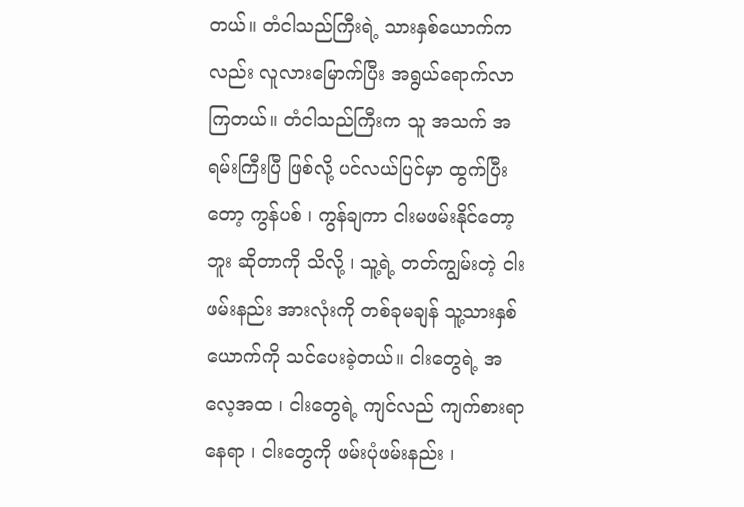တယ်။ တံငါသည်ကြီးရဲ့ သားနှစ်ယောက်ကလည်း လူလားမြောက်ပြီး အရွယ်ရောက်လာကြတယ်။ တံငါသည်ကြီးက သူ အသက် အရမ်းကြီးပြီ ဖြစ်လို့ ပင်လယ်ပြင်မှာ ထွက်ပြီးတော့ ကွန်ပစ် ၊ ကွန်ချကာ ငါးမဖမ်းနိုင်တော့ဘူး ဆိုတာကို သိလို့ ၊ သူ့ရဲ့ တတ်ကျွမ်းတဲ့ ငါးဖမ်းနည်း အားလုံးကို တစ်ခုမချန် သူ့သားနှစ်ယောက်ကို သင်ပေးခဲ့တယ်။ ငါးတွေရဲ့ အလေ့အထ ၊ ငါးတွေရဲ့ ကျင်လည် ကျက်စားရာ နေရာ ၊ ငါးတွေကို ဖမ်းပုံဖမ်းနည်း ၊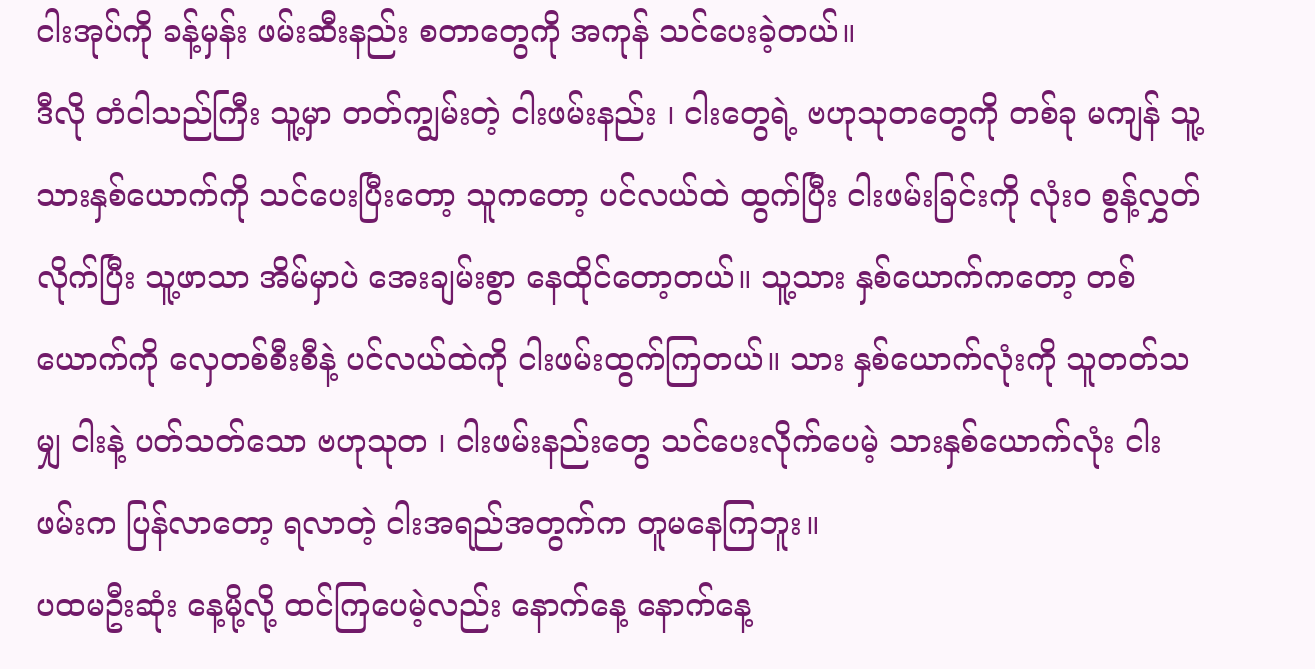ငါးအုပ်ကို ခန့်မှန်း ဖမ်းဆီးနည်း စတာတွေကို အကုန် သင်ပေးခဲ့တယ်။
ဒီလို တံငါသည်ကြီး သူ့မှာ တတ်ကျွမ်းတဲ့ ငါးဖမ်းနည်း ၊ ငါးတွေရဲ့ ဗဟုသုတတွေကို တစ်ခု မကျန် သူ့သားနှစ်ယောက်ကို သင်ပေးပြီးတော့ သူကတော့ ပင်လယ်ထဲ ထွက်ပြီး ငါးဖမ်းခြင်းကို လုံးဝ စွန့်လွှတ်လိုက်ပြီး သူ့ဖာသာ အိမ်မှာပဲ အေးချမ်းစွာ နေထိုင်တော့တယ်။ သူ့သား နှစ်ယောက်ကတော့ တစ်ယောက်ကို လှေတစ်စီးစီနဲ့ ပင်လယ်ထဲကို ငါးဖမ်းထွက်ကြတယ်။ သား နှစ်ယောက်လုံးကို သူတတ်သမျှ ငါးနဲ့ ပတ်သတ်သော ဗဟုသုတ ၊ ငါးဖမ်းနည်းတွေ သင်ပေးလိုက်ပေမဲ့ သားနှစ်ယောက်လုံး ငါးဖမ်းက ပြန်လာတော့ ရလာတဲ့ ငါးအရည်အတွက်က တူမနေကြဘူး။
ပထမဦးဆုံး နေ့မို့လို့ ထင်ကြပေမဲ့လည်း နောက်နေ့ နောက်နေ့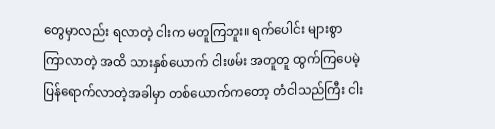တွေမှာလည်း ရလာတဲ့ ငါးက မတူကြဘူး။ ရက်ပေါင်း များစွာ ကြာလာတဲ့ အထိ သားနှစ်ယောက် ငါးဖမ်း အတူတူ ထွက်ကြပေမဲ့ ပြန်ရောက်လာတဲ့အခါမှာ တစ်ယောက်ကတော့ တံငါသည်ကြီး ငါး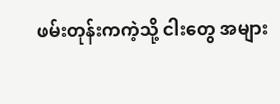ဖမ်းတုန်းကကဲ့သို့ ငါးတွေ အများ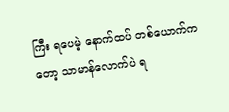ကြီး ရပေမဲ့ နောက်ထပ် တစ်ယောက်ကတော့ သာမာန်လောက်ပဲ ရ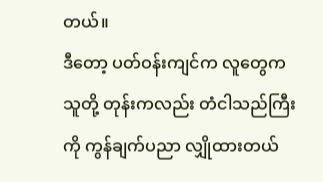တယ်။
ဒီတော့ ပတ်ဝန်းကျင်က လူတွေက သူတို့ တုန်းကလည်း တံငါသည်ကြီးကို ကွန်ချက်ပညာ လျှိုထားတယ်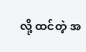လို့ ထင်တဲ့ အ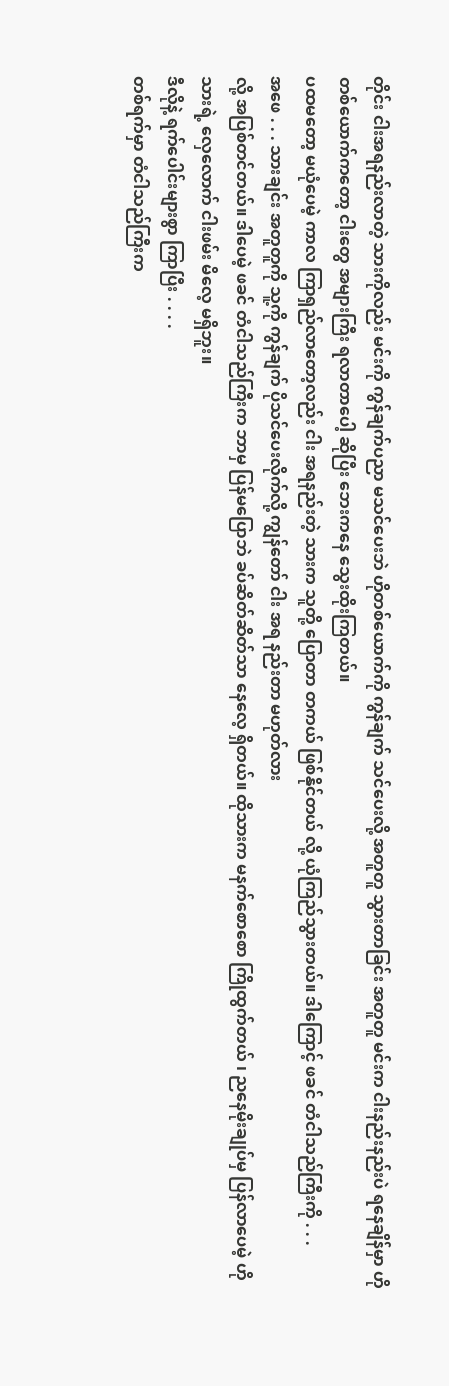တိုင်း ငါးအရနည်းလာတဲ့ သားကိုလည်း မင်းကို ကွန်ချက်ပညာ မသင်ပေးဘဲ ဟိုတစ်ယောက်ကို ကွန်ချက် သင်ပေးလို့ အတူတူ သွားတာခြင်း အတူတူ မင်းက ငါးနည်းနည်းပဲ ရနေချိန်မှာ ဟိုတစ်ယောက်ကတော့ ငါးတွေ အများကြီး ရလာတာပေါ့ ဆိုပြီး ဘေးကနေ သွေးထိုးကြတယ်။
ပထမတော့ မယုံပေမဲ့ ကာလ ကြာရှည်လာတော့လည်း ငါး အရနည်းတဲ့ သားက သူတို့ ပြောတာ တကယ် ဖြစ်နိုင်တယ် လို့ ယုံကြည်သွားတယ်။ ဒါကြောင့် ဖခင် တံငါသည်ကြီးကို . . .
အဖေ . . . သားချင်း အတူတူကို သူ့ကို ကွန်ချက် ပိုသင်ပေးလိုက်လို့ ကျွန်တော် ငါး အရ နည်းတာ မဟုတ်လား
လို့ အပြစ်တင်တယ်။ ဒါပေမဲ့ ဖခင် တံငါသည်ကြီးက ဘာမှ ပြန်မပြောဘဲ ခပ်ဆိတ်ဆိတ်သာ နေလေ့ ရှိတယ်။ ထိုသားက မနက်စောစော ကြိုထွက်တယ် ၊ ညနေမိုးချုပ်မှ ပြန်လာပေမဲ့ ဟိုသားရဲ့ လှေလောက် ငါးဖမ်း မိလေ့ မရှိဘူး။
ဒီလိုနဲ့ ရက်ပေါင်းများစွာ ကြာပြီး . . . .
တစ်ရက်မှာ တံငါသည်ကြီးက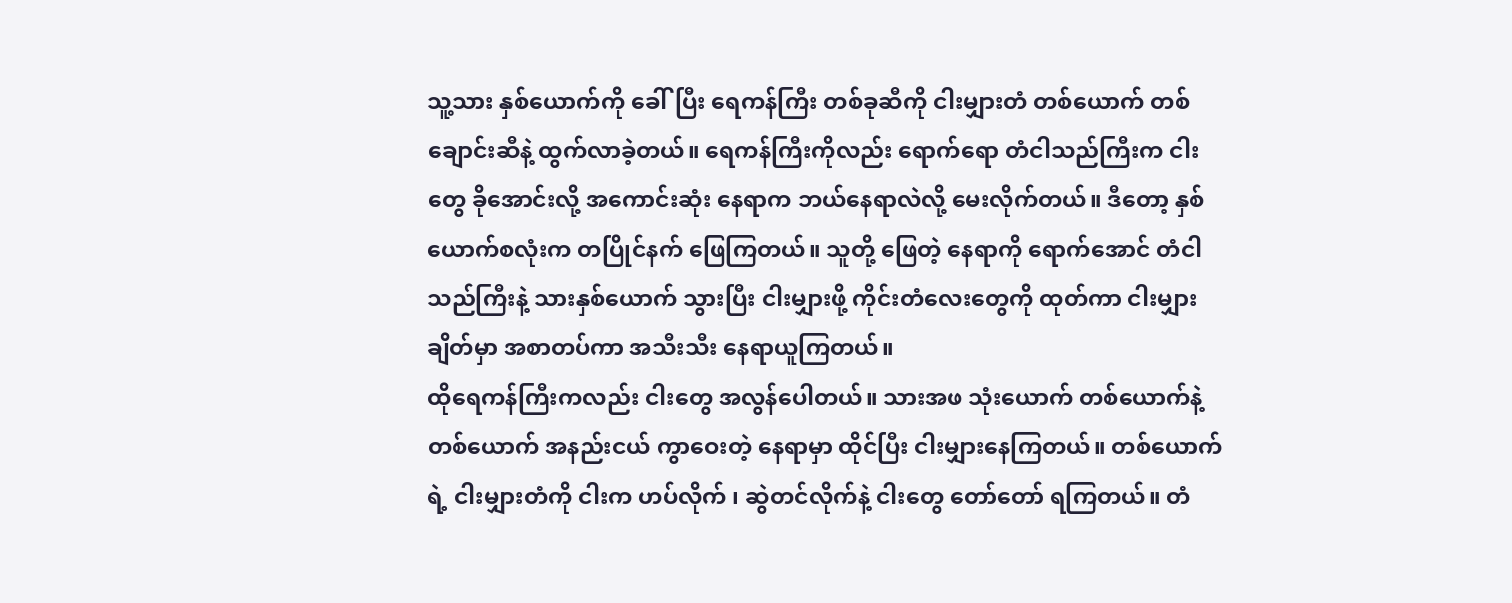သူ့သား နှစ်ယောက်ကို ခေါ်ပြီး ရေကန်ကြီး တစ်ခုဆီကို ငါးမျှားတံ တစ်ယောက် တစ်ချောင်းဆီနဲ့ ထွက်လာခဲ့တယ်။ ရေကန်ကြီးကိုလည်း ရောက်ရော တံငါသည်ကြီးက ငါးတွေ ခိုအောင်းလို့ အကောင်းဆုံး နေရာက ဘယ်နေရာလဲလို့ မေးလိုက်တယ်။ ဒီတော့ နှစ်ယောက်စလုံးက တပြိုင်နက် ဖြေကြတယ်။ သူတို့ ဖြေတဲ့ နေရာကို ရောက်အောင် တံငါသည်ကြီးနဲ့ သားနှစ်ယောက် သွားပြီး ငါးမျှားဖို့ ကိုင်းတံလေးတွေကို ထုတ်ကာ ငါးမျှားချိတ်မှာ အစာတပ်ကာ အသီးသီး နေရာယူကြတယ်။
ထိုရေကန်ကြီးကလည်း ငါးတွေ အလွန်ပေါတယ်။ သားအဖ သုံးယောက် တစ်ယောက်နဲ့ တစ်ယောက် အနည်းငယ် ကွာဝေးတဲ့ နေရာမှာ ထိုင်ပြီး ငါးမျှားနေကြတယ်။ တစ်ယောက်ရဲ့ ငါးမျှားတံကို ငါးက ဟပ်လိုက် ၊ ဆွဲတင်လိုက်နဲ့ ငါးတွေ တော်တော် ရကြတယ်။ တံ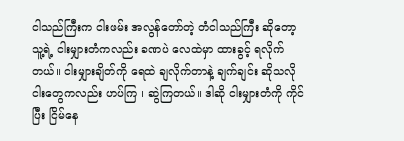ငါသည်ကြီးက ငါးဖမ်း အလွန်တော်တဲ့ တံငါသည်ကြီး ဆိုတော့ သူ့ရဲ့ ငါးမျှားတံကလည်း ခဏပဲ လေထဲမှာ ထားခွင့် ရလိုက်တယ်။ ငါးမျှားချိတ်ကို ရေထဲ ချလိုက်တာနဲ့ ချက်ချင်း ဆိုသလို ငါးတွေကလည်း ဟပ်ကြ ၊ ဆွဲကြတယ်။ ဒါဆို ငါးမျှားတံကို ကိုင်ပြီး ငြိမ်နေ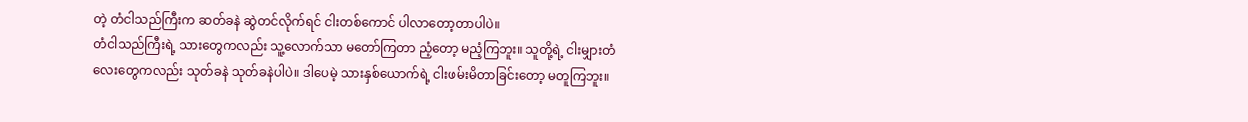တဲ့ တံငါသည်ကြီးက ဆတ်ခနဲ ဆွဲတင်လိုက်ရင် ငါးတစ်ကောင် ပါလာတော့တာပါပဲ။
တံငါသည်ကြီးရဲ့ သားတွေကလည်း သူ့လောက်သာ မတော်ကြတာ ညံ့တော့ မညံ့ကြဘူး။ သူတို့ရဲ့ ငါးမျှားတံလေးတွေကလည်း သုတ်ခနဲ သုတ်ခနဲပါပဲ။ ဒါပေမဲ့ သားနှစ်ယောက်ရဲ့ ငါးဖမ်းမိတာခြင်းတော့ မတူကြဘူး။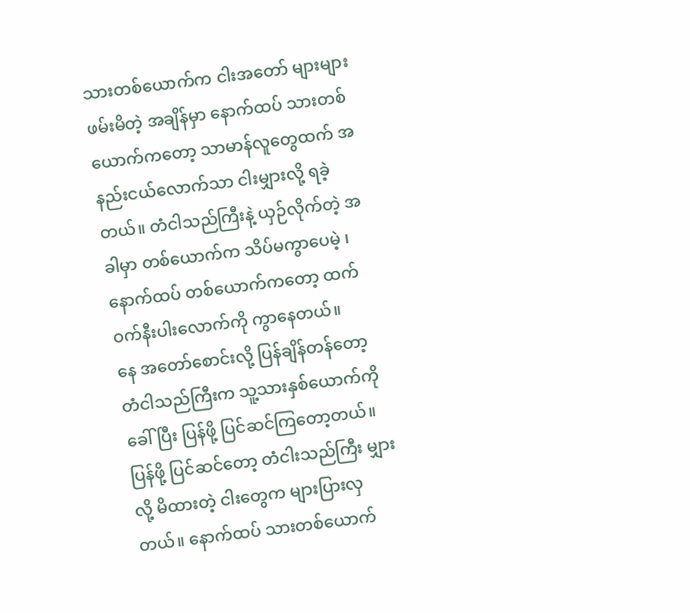သားတစ်ယောက်က ငါးအတော် များများ ဖမ်းမိတဲ့ အချိန်မှာ နောက်ထပ် သားတစ်ယောက်ကတော့ သာမာန်လူတွေထက် အနည်းငယ်လောက်သာ ငါးမျှားလို့ ရခဲ့တယ်။ တံငါသည်ကြီးနဲ့ ယှဉ်လိုက်တဲ့ အခါမှာ တစ်ယောက်က သိပ်မကွာပေမဲ့ ၊ နောက်ထပ် တစ်ယောက်ကတော့ ထက်ဝက်နီးပါးလောက်ကို ကွာနေတယ်။
နေ အတော်စောင်းလို့ ပြန်ချိန်တန်တော့ တံငါသည်ကြီးက သူ့သားနှစ်ယောက်ကို ခေါ်ပြီး ပြန်ဖို့ ပြင်ဆင်ကြတော့တယ်။ ပြန်ဖို့ ပြင်ဆင်တော့ တံငါးသည်ကြီး မျှားလို့ မိထားတဲ့ ငါးတွေက များပြားလှတယ်။ နောက်ထပ် သားတစ်ယောက်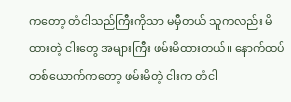ကတော့ တံငါသည်ကြီးကိုသာ မမှီတယ် သူကလည်း မိထားတဲ့ ငါးတွေ အများကြီး ဖမ်းမိထားတယ်။ နောက်ထပ် တစ်ယောက်ကတော့ ဖမ်းမိတဲ့ ငါးက တံငါ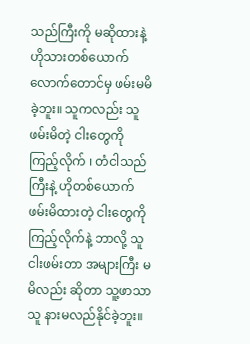သည်ကြီးကို မဆိုထားနဲ့ ဟိုသားတစ်ယောက် လောက်တောင်မှ ဖမ်းမမိခဲ့ဘူး။ သူကလည်း သူဖမ်းမိတဲ့ ငါးတွေကို ကြည့်လိုက် ၊ တံငါသည်ကြီးနဲ့ ဟိုတစ်ယောက် ဖမ်းမိထားတဲ့ ငါးတွေကို ကြည့်လိုက်နဲ့ ဘာလို့ သူ ငါးဖမ်းတာ အများကြီး မမိလည်း ဆိုတာ သူ့ဖာသာသူ နားမလည်နိုင်ခဲ့ဘူး။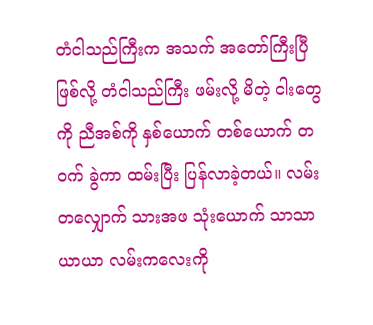တံငါသည်ကြီးက အသက် အတော်ကြီးပြီ ဖြစ်လို့ တံငါသည်ကြီး ဖမ်းလို့ မိတဲ့ ငါးတွေကို ညီအစ်ကို နှစ်ယောက် တစ်ယောက် တဝက် ခွဲကာ ထမ်းပြီး ပြန်လာခဲ့တယ်။ လမ်းတလျှောက် သားအဖ သုံးယောက် သာသာယာယာ လမ်းကလေးကို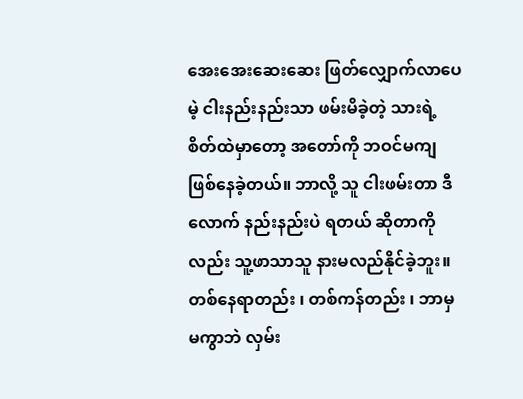အေးအေးဆေးဆေး ဖြတ်လျှောက်လာပေမဲ့ ငါးနည်းနည်းသာ ဖမ်းမိခဲ့တဲ့ သားရဲ့ စိတ်ထဲမှာတော့ အတော်ကို ဘဝင်မကျ ဖြစ်နေခဲ့တယ်။ ဘာလို့ သူ ငါးဖမ်းတာ ဒီလောက် နည်းနည်းပဲ ရတယ် ဆိုတာကိုလည်း သူ့ဖာသာသူ နားမလည်နိုင်ခဲ့ဘူး။ တစ်နေရာတည်း ၊ တစ်ကန်တည်း ၊ ဘာမှ မကွာဘဲ လှမ်း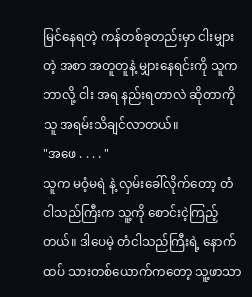မြင်နေရတဲ့ ကန်တစ်ခုတည်းမှာ ငါးမျှားတဲ့ အစာ အတူတူနဲ့ မျှားနေရင်းကို သူက ဘာလို့ ငါး အရ နည်းရတာလဲ ဆိုတာကို သူ အရမ်းသိချင်လာတယ်။
"အဖေ . . . . "
သူက မဝံ့မရဲ နဲ့ လှမ်းခေါ်လိုက်တော့ တံငါသည်ကြီးက သူ့ကို စောင်းငဲ့ကြည့်တယ်။ ဒါပေမဲ့ တံငါသည်ကြီးရဲ့ နောက်ထပ် သားတစ်ယောက်ကတော့ သူ့ဖာသာ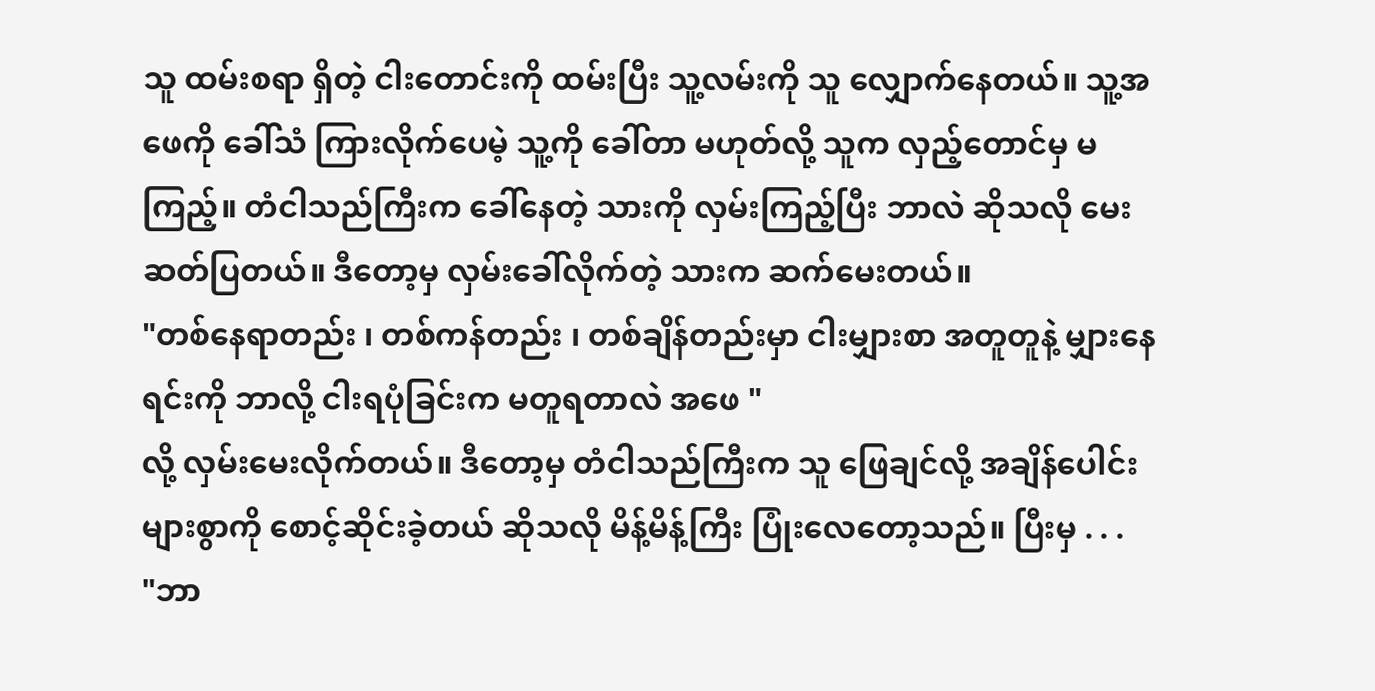သူ ထမ်းစရာ ရှိတဲ့ ငါးတောင်းကို ထမ်းပြီး သူ့လမ်းကို သူ လျှောက်နေတယ်။ သူ့အဖေကို ခေါ်သံ ကြားလိုက်ပေမဲ့ သူ့ကို ခေါ်တာ မဟုတ်လို့ သူက လှည့်တောင်မှ မကြည့်။ တံငါသည်ကြီးက ခေါ်နေတဲ့ သားကို လှမ်းကြည့်ပြီး ဘာလဲ ဆိုသလို မေးဆတ်ပြတယ်။ ဒီတော့မှ လှမ်းခေါ်လိုက်တဲ့ သားက ဆက်မေးတယ်။
"တစ်နေရာတည်း ၊ တစ်ကန်တည်း ၊ တစ်ချိန်တည်းမှာ ငါးမျှားစာ အတူတူနဲ့ မျှားနေရင်းကို ဘာလို့ ငါးရပုံခြင်းက မတူရတာလဲ အဖေ "
လို့ လှမ်းမေးလိုက်တယ်။ ဒီတော့မှ တံငါသည်ကြီးက သူ ဖြေချင်လို့ အချိန်ပေါင်းများစွာကို စောင့်ဆိုင်းခဲ့တယ် ဆိုသလို မိန့်မိန့်ကြီး ပြုံးလေတော့သည်။ ပြီးမှ . . .
"ဘာ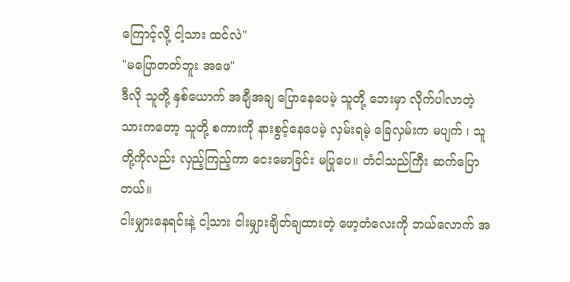ကြောင့်လို့ ငါ့သား ထင်လဲ"
"မပြောတတ်ဘူး အဖေ"
ဒီလို သူတို့ နှစ်ယောက် အချီအချ ပြောနေပေမဲ့ သူတို့ ဘေးမှာ လိုက်ပါလာတဲ့ သားကတော့ သူတို့ စကားကို နားစွင့်နေပေမဲ့ လှမ်းရမဲ့ ခြေလှမ်းက မပျက် ၊ သူတို့ကိုလည်း လှည့်ကြည့်ကာ ငေးမောခြင်း မပြုပေ။ တံငါသည်ကြီး ဆက်ပြောတယ်။
ငါးမျှားနေရင်းနဲ့ ငါ့သား ငါးမျှားချိတ်ချထားတဲ့ ဖော့တံလေးကို ဘယ်လောက် အ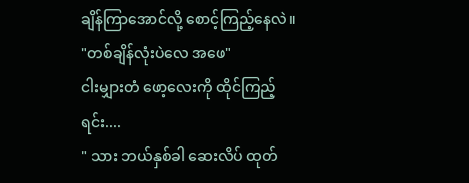ချိန်ကြာအောင်လို့ စောင့်ကြည့်နေလဲ။
"တစ်ချိန်လုံးပဲလေ အဖေ"
ငါးမျှားတံ ဖော့လေးကို ထိုင်ကြည့်ရင်း....
" သား ဘယ်နှစ်ခါ ဆေးလိပ် ထုတ်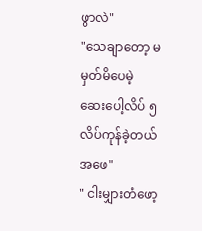ဖွာလဲ"
"သေချာတော့ မမှတ်မိပေမဲ့ ဆေးပေါ့လိပ် ၅ လိပ်ကုန်ခဲ့တယ် အဖေ"
" ငါးမျှားတံဖော့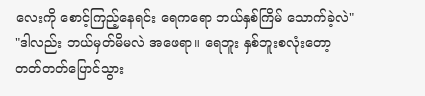လေးကို စောင့်ကြည့်နေရင်း ရေကရော ဘယ်နှစ်ကြိမ် သောက်ခဲ့လဲ"
"ဒါလည်း ဘယ်မှတ်မိမလဲ အဖေရာ။ ရေဘူး နှစ်ဘူးစလုံးတော့ တတ်တတ်ပြောင်သွား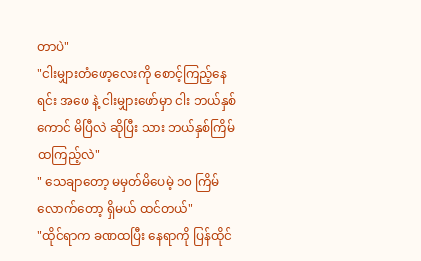တာပဲ"
"ငါးမျှားတံဖော့လေးကို စောင့်ကြည့်နေရင်း အဖေ နဲ့ ငါးမျှားဖော်မှာ ငါး ဘယ်နှစ်ကောင် မိပြီလဲ ဆိုပြီး သား ဘယ်နှစ်ကြိမ် ထကြည့်လဲ"
" သေချာတော့ မမှတ်မိပေမဲ့ ၁၀ ကြိမ်လောက်တော့ ရှိမယ် ထင်တယ်"
"ထိုင်ရာက ခဏထပြီး နေရာကို ပြန်ထိုင်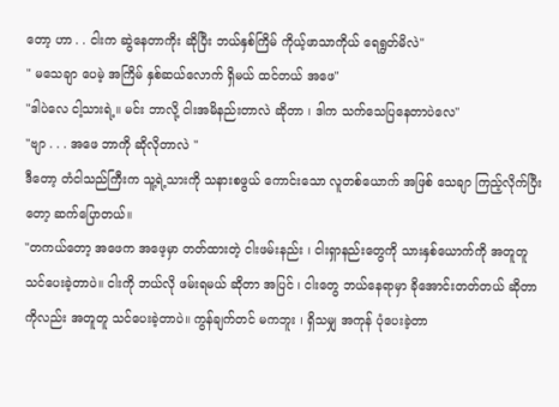တော့ ဟာ . . ငါးက ဆွဲနေတာကိုး ဆိုပြီး ဘယ်နှစ်ကြိမ် ကိုယ့်ဖာသာကိုယ် ရေရွတ်မိလဲ"
" မသေချာ ပေမဲ့ အကြိမ် နှစ်ဆယ်လောက် ရှိမယ် ထင်တယ် အဖေ"
"ဒါပဲလေ ငါ့သားရဲ့။ မင်း ဘာလို့ ငါးအမိနည်းတာလဲ ဆိုတာ ၊ ဒါက သက်သေပြနေတာပဲလေ"
"ဗျာ . . . အဖေ ဘာကို ဆိုလိုတာလဲ "
ဒီတော့ တံငါသည်ကြီးက သူ့ရဲ့သားကို သနားစဖွယ် ကောင်းသော လူတစ်ယောက် အဖြစ် သေချာ ကြည့်လိုက်ပြီးတော့ ဆက်ပြောတယ်။
"တကယ်တော့ အဖေက အဖေ့မှာ တတ်ထားတဲ့ ငါးဖမ်းနည်း ၊ ငါးရှာနည်းတွေကို သားနှစ်ယောက်ကို အတူတူ သင်ပေးခဲ့တာပဲ။ ငါးကို ဘယ်လို ဖမ်းရမယ် ဆိုတာ အပြင် ၊ ငါးတွေ ဘယ်နေရာမှာ ခိုအောင်းတတ်တယ် ဆိုတာကိုလည်း အတူတူ သင်ပေးခဲ့တာပဲ။ ကွန်ချက်တင် မကဘူး ၊ ရှိသမျှ အကုန် ပုံပေးခဲ့တာ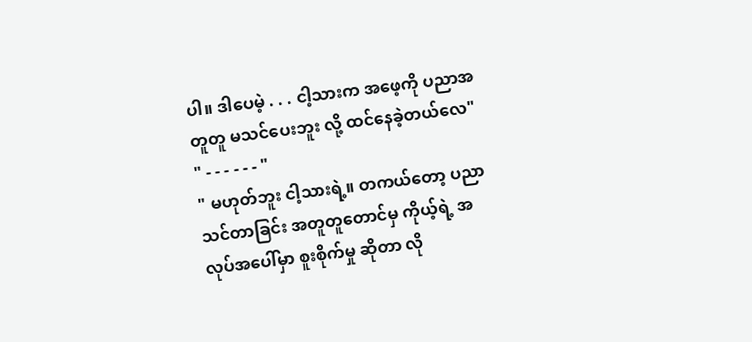ပါ။ ဒါပေမဲ့ . . . ငါ့သားက အဖေ့ကို ပညာအတူတူ မသင်ပေးဘူး လို့ ထင်နေခဲ့တယ်လေ"
" - - - - - - "
" မဟုတ်ဘူး ငါ့သားရဲ့။ တကယ်တော့ ပညာသင်တာခြင်း အတူတူတောင်မှ ကိုယ့်ရဲ့ အလုပ်အပေါ်မှာ စူးစိုက်မှု ဆိုတာ လို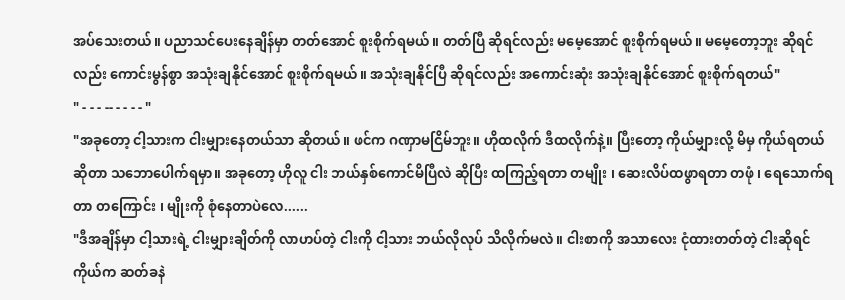အပ်သေးတယ်။ ပညာသင်ပေးနေချိန်မှာ တတ်အောင် စူးစိုက်ရမယ်။ တတ်ပြီ ဆိုရင်လည်း မမေ့အောင် စူးစိုက်ရမယ်။ မမေ့တော့ဘူး ဆိုရင်လည်း ကောင်းမွန်စွာ အသုံးချနိုင်အောင် စူးစိုက်ရမယ်။ အသုံးချနိုင်ပြီ ဆိုရင်လည်း အကောင်းဆုံး အသုံးချနိုင်အောင် စူးစိုက်ရတယ်"
" - - - -- - - - - "
"အခုတော့ ငါ့သားက ငါးမျှားနေတယ်သာ ဆိုတယ်။ ဖင်က ဂဏှာမငြိမ်ဘူး။ ဟိုထလိုက် ဒီထလိုက်နဲ့။ ပြီးတော့ ကိုယ်မျှားလို့ မိမှ ကိုယ်ရတယ် ဆိုတာ သဘောပေါက်ရမှာ။ အခုတော့ ဟိုလူ ငါး ဘယ်နှစ်ကောင်မိပြီလဲ ဆိုပြီး ထကြည့်ရတာ တမျိုး ၊ ဆေးလိပ်ထဖွာရတာ တဖုံ ၊ ရေသောက်ရတာ တကြောင်း ၊ မျိုးကို စုံနေတာပဲလေ......
"ဒီအချိန်မှာ ငါ့သားရဲ့ ငါးမျှားချိတ်ကို လာဟပ်တဲ့ ငါးကို ငါ့သား ဘယ်လိုလုပ် သိလိုက်မလဲ။ ငါးစာကို အသာလေး ငုံထားတတ်တဲ့ ငါးဆိုရင် ကိုယ်က ဆတ်ခနဲ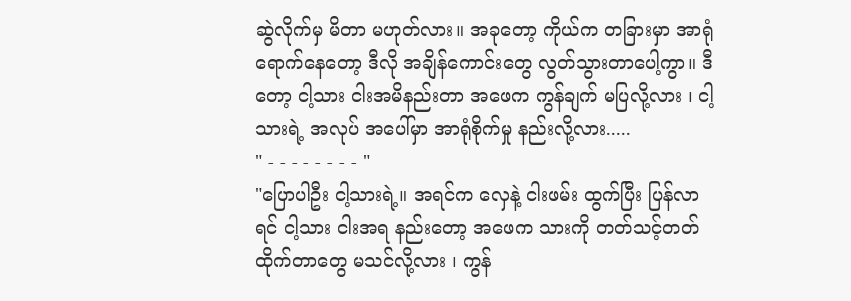ဆွဲလိုက်မှ မိတာ မဟုတ်လား။ အခုတော့ ကိုယ်က တခြားမှာ အာရုံ ရောက်နေတော့ ဒီလို အချိန်ကောင်းတွေ လွတ်သွားတာပေါ့ကွာ။ ဒီတော့ ငါ့သား ငါးအမိနည်းတာ အဖေက ကွန်ချက် မပြလို့လား ၊ ငါ့သားရဲ့ အလုပ် အပေါ်မှာ အာရုံစိုက်မှု နည်းလို့လား.....
" - - - - - - - - "
"ပြောပါဦး ငါ့သားရဲ့။ အရင်က လှေနဲ့ ငါးဖမ်း ထွက်ပြီး ပြန်လာရင် ငါ့သား ငါးအရ နည်းတော့ အဖေက သားကို တတ်သင့်တတ်ထိုက်တာတွေ မသင်လို့လား ၊ ကွန်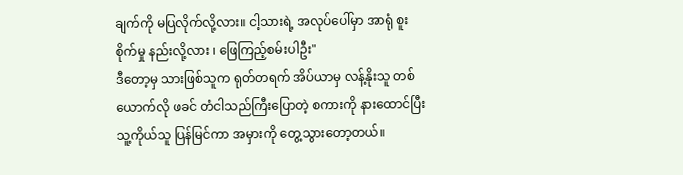ချက်ကို မပြလိုက်လို့လား။ ငါ့သားရဲ့ အလုပ်ပေါ်မှာ အာရုံ စူးစိုက်မှု နည်းလို့လား ၊ ဖြေကြည့်စမ်းပါဦး"
ဒီတော့မှ သားဖြစ်သူက ရုတ်တရက် အိပ်ယာမှ လန့်နိုးသူ တစ်ယောက်လို ဖခင် တံငါသည်ကြီးပြောတဲ့ စကားကို နားထောင်ပြီး သူ့ကိုယ်သူ ပြန်မြင်ကာ အမှားကို တွေ့သွားတော့တယ်။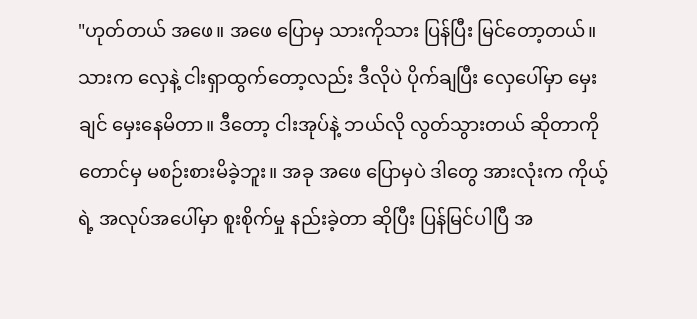"ဟုတ်တယ် အဖေ။ အဖေ ပြောမှ သားကိုသား ပြန်ပြီး မြင်တော့တယ်။ သားက လှေနဲ့ ငါးရှာထွက်တော့လည်း ဒီလိုပဲ ပိုက်ချပြီး လှေပေါ်မှာ မှေးချင် မှေးနေမိတာ။ ဒီတော့ ငါးအုပ်နဲ့ ဘယ်လို လွတ်သွားတယ် ဆိုတာကိုတောင်မှ မစဉ်းစားမိခဲ့ဘူး။ အခု အဖေ ပြောမှပဲ ဒါတွေ အားလုံးက ကိုယ့်ရဲ့ အလုပ်အပေါ်မှာ စူးစိုက်မှု နည်းခဲ့တာ ဆိုပြီး ပြန်မြင်ပါပြီ အ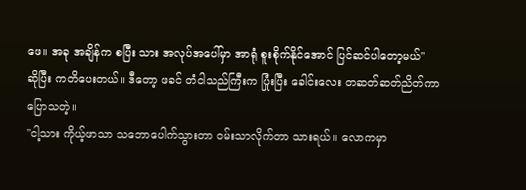ဖေ။ အခု အချိန်က စပြီး သား အလုပ်အပေါ်မှာ အာရုံ စူးစိုက်နိုင်အောင် ပြင်ဆင်ပါတော့မယ်"
ဆိုပြီး ကတိပေးတယ်။ ဒီတော့ ဖခင် တံငါသည်ကြီးက ပြုံးပြီး ခေါင်းလေး တဆတ်ဆတ်ညိတ်ကာ ပြောသတဲ့။
"ငါ့သား ကိုယ့်ဖာသာ သဘောပေါက်သွားတာ ဝမ်းသာလိုက်တာ သားရယ်။ လောကမှာ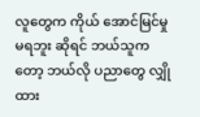လူတွေက ကိုယ် အောင်မြင်မှု မရဘူး ဆိုရင် ဘယ်သူကတော့ ဘယ်လို ပညာတွေ လျှိုထား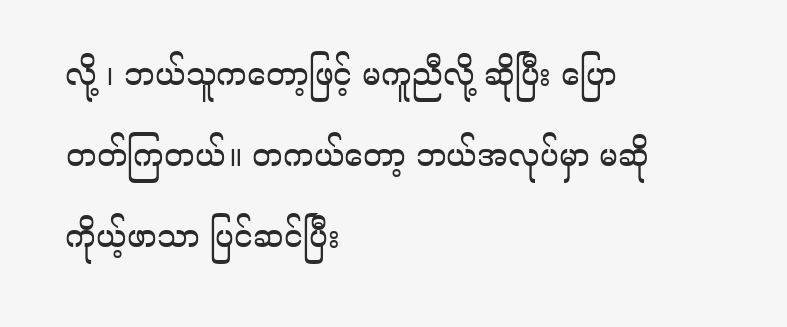လို့ ၊ ဘယ်သူကတော့ဖြင့် မကူညီလို့ ဆိုပြီး ပြောတတ်ကြတယ်။ တကယ်တော့ ဘယ်အလုပ်မှာ မဆို ကိုယ့်ဖာသာ ပြင်ဆင်ပြီး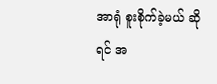အာရုံ စူးစိုက်ခဲ့မယ် ဆိုရင် အ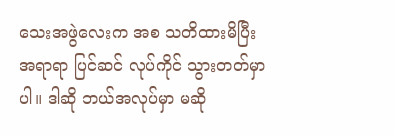သေးအဖွဲလေးက အစ သတိထားမိပြီး အရာရာ ပြင်ဆင် လုပ်ကိုင် သွားတတ်မှာပါ။ ဒါဆို ဘယ်အလုပ်မှာ မဆို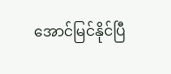အောင်မြင်နိုင်ပြီ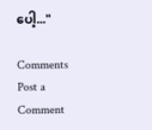ပေါ့..."

Comments
Post a Comment